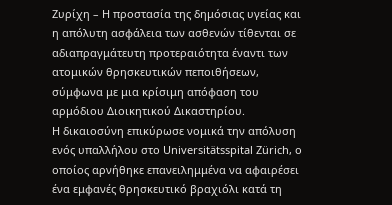Ζυρίχη – Η προστασία της δημόσιας υγείας και η απόλυτη ασφάλεια των ασθενών τίθενται σε αδιαπραγμάτευτη προτεραιότητα έναντι των ατομικών θρησκευτικών πεποιθήσεων, σύμφωνα με μια κρίσιμη απόφαση του αρμόδιου Διοικητικού Δικαστηρίου.
Η δικαιοσύνη επικύρωσε νομικά την απόλυση ενός υπαλλήλου στο Universitätsspital Zürich, ο οποίος αρνήθηκε επανειλημμένα να αφαιρέσει ένα εμφανές θρησκευτικό βραχιόλι κατά τη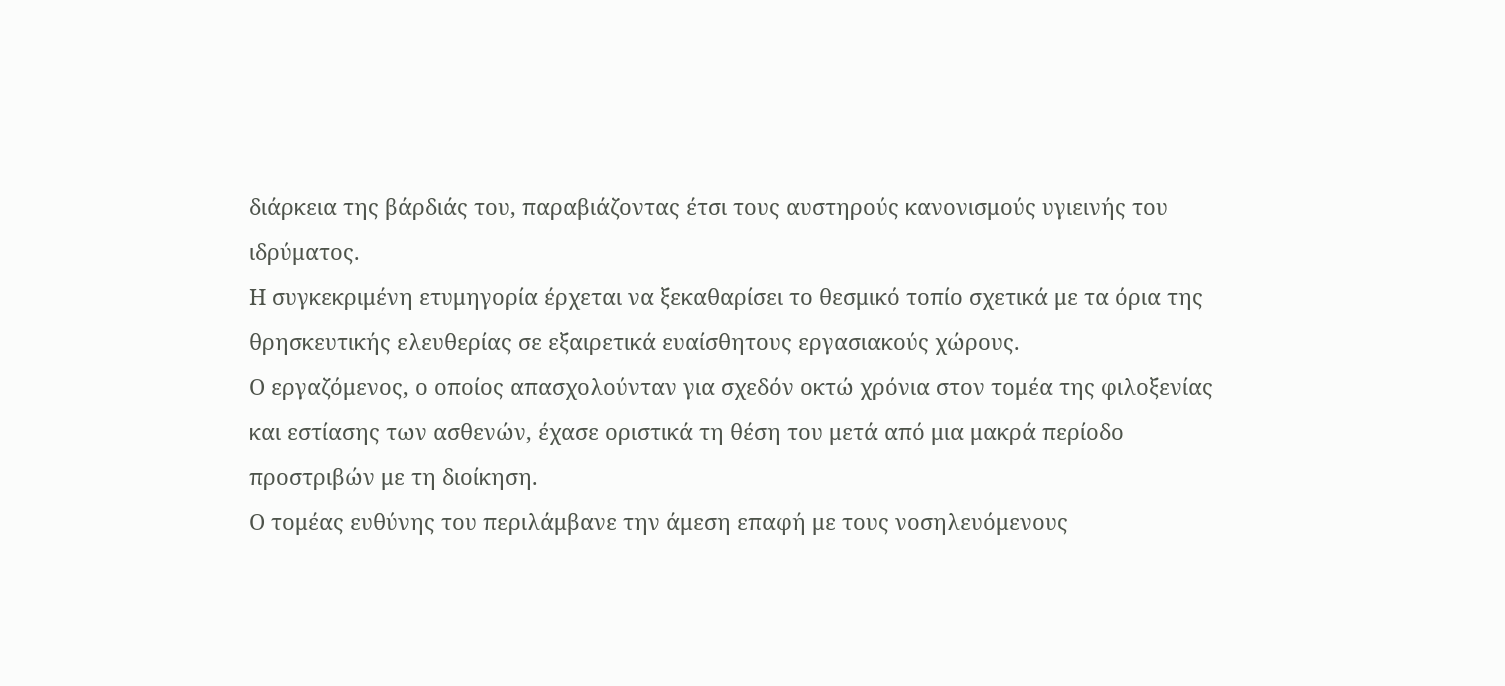διάρκεια της βάρδιάς του, παραβιάζοντας έτσι τους αυστηρούς κανονισμούς υγιεινής του ιδρύματος.
Η συγκεκριμένη ετυμηγορία έρχεται να ξεκαθαρίσει το θεσμικό τοπίο σχετικά με τα όρια της θρησκευτικής ελευθερίας σε εξαιρετικά ευαίσθητους εργασιακούς χώρους.
Ο εργαζόμενος, ο οποίος απασχολούνταν για σχεδόν οκτώ χρόνια στον τομέα της φιλοξενίας και εστίασης των ασθενών, έχασε οριστικά τη θέση του μετά από μια μακρά περίοδο προστριβών με τη διοίκηση.
Ο τομέας ευθύνης του περιλάμβανε την άμεση επαφή με τους νοσηλευόμενους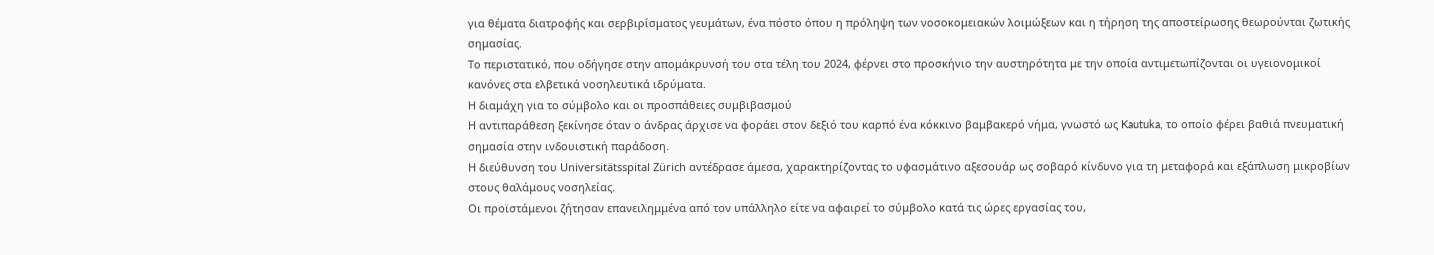για θέματα διατροφής και σερβιρίσματος γευμάτων, ένα πόστο όπου η πρόληψη των νοσοκομειακών λοιμώξεων και η τήρηση της αποστείρωσης θεωρούνται ζωτικής σημασίας.
Το περιστατικό, που οδήγησε στην απομάκρυνσή του στα τέλη του 2024, φέρνει στο προσκήνιο την αυστηρότητα με την οποία αντιμετωπίζονται οι υγειονομικοί κανόνες στα ελβετικά νοσηλευτικά ιδρύματα.
Η διαμάχη για το σύμβολο και οι προσπάθειες συμβιβασμού
Η αντιπαράθεση ξεκίνησε όταν ο άνδρας άρχισε να φοράει στον δεξιό του καρπό ένα κόκκινο βαμβακερό νήμα, γνωστό ως Kautuka, το οποίο φέρει βαθιά πνευματική σημασία στην ινδουιστική παράδοση.
Η διεύθυνση του Universitätsspital Zürich αντέδρασε άμεσα, χαρακτηρίζοντας το υφασμάτινο αξεσουάρ ως σοβαρό κίνδυνο για τη μεταφορά και εξάπλωση μικροβίων στους θαλάμους νοσηλείας.
Οι προϊστάμενοι ζήτησαν επανειλημμένα από τον υπάλληλο είτε να αφαιρεί το σύμβολο κατά τις ώρες εργασίας του,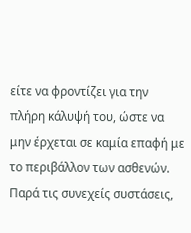είτε να φροντίζει για την πλήρη κάλυψή του, ώστε να μην έρχεται σε καμία επαφή με το περιβάλλον των ασθενών.
Παρά τις συνεχείς συστάσεις,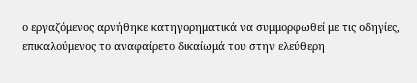ο εργαζόμενος αρνήθηκε κατηγορηματικά να συμμορφωθεί με τις οδηγίες, επικαλούμενος το αναφαίρετο δικαίωμά του στην ελεύθερη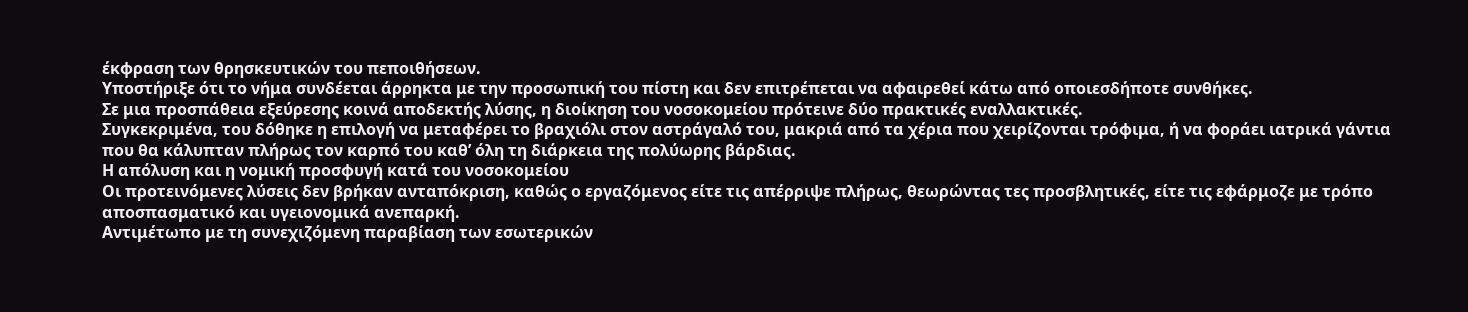έκφραση των θρησκευτικών του πεποιθήσεων.
Υποστήριξε ότι το νήμα συνδέεται άρρηκτα με την προσωπική του πίστη και δεν επιτρέπεται να αφαιρεθεί κάτω από οποιεσδήποτε συνθήκες.
Σε μια προσπάθεια εξεύρεσης κοινά αποδεκτής λύσης, η διοίκηση του νοσοκομείου πρότεινε δύο πρακτικές εναλλακτικές.
Συγκεκριμένα, του δόθηκε η επιλογή να μεταφέρει το βραχιόλι στον αστράγαλό του, μακριά από τα χέρια που χειρίζονται τρόφιμα, ή να φοράει ιατρικά γάντια που θα κάλυπταν πλήρως τον καρπό του καθ’ όλη τη διάρκεια της πολύωρης βάρδιας.
Η απόλυση και η νομική προσφυγή κατά του νοσοκομείου
Οι προτεινόμενες λύσεις δεν βρήκαν ανταπόκριση, καθώς ο εργαζόμενος είτε τις απέρριψε πλήρως, θεωρώντας τες προσβλητικές, είτε τις εφάρμοζε με τρόπο αποσπασματικό και υγειονομικά ανεπαρκή.
Αντιμέτωπο με τη συνεχιζόμενη παραβίαση των εσωτερικών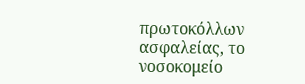πρωτοκόλλων ασφαλείας, το νοσοκομείο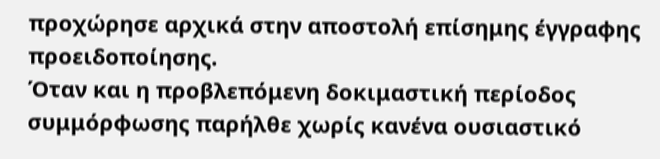προχώρησε αρχικά στην αποστολή επίσημης έγγραφης προειδοποίησης.
Όταν και η προβλεπόμενη δοκιμαστική περίοδος συμμόρφωσης παρήλθε χωρίς κανένα ουσιαστικό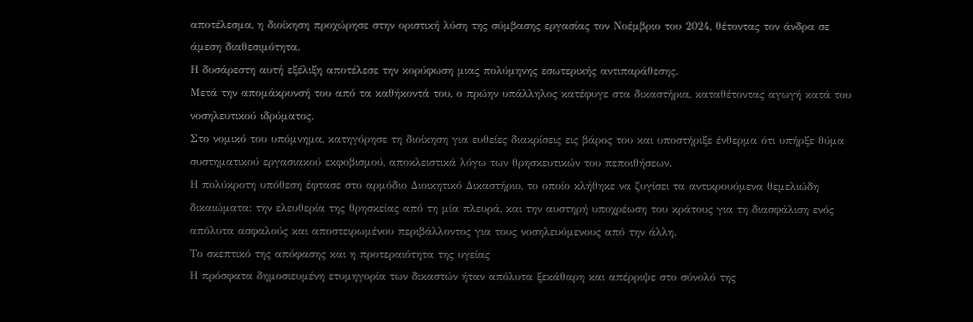αποτέλεσμα, η διοίκηση προχώρησε στην οριστική λύση της σύμβασης εργασίας τον Νοέμβριο του 2024, θέτοντας τον άνδρα σε άμεση διαθεσιμότητα.
Η δυσάρεστη αυτή εξέλιξη αποτέλεσε την κορύφωση μιας πολύμηνης εσωτερικής αντιπαράθεσης.
Μετά την απομάκρυνσή του από τα καθήκοντά του, ο πρώην υπάλληλος κατέφυγε στα δικαστήρια, καταθέτοντας αγωγή κατά του νοσηλευτικού ιδρύματος.
Στο νομικό του υπόμνημα, κατηγόρησε τη διοίκηση για ευθείες διακρίσεις εις βάρος του και υποστήριξε ένθερμα ότι υπήρξε θύμα συστηματικού εργασιακού εκφοβισμού, αποκλειστικά λόγω των θρησκευτικών του πεποιθήσεων.
Η πολύκροτη υπόθεση έφτασε στο αρμόδιο Διοικητικό Δικαστήριο, το οποίο κλήθηκε να ζυγίσει τα αντικρουόμενα θεμελιώδη δικαιώματα: την ελευθερία της θρησκείας από τη μία πλευρά, και την αυστηρή υποχρέωση του κράτους για τη διασφάλιση ενός απόλυτα ασφαλούς και αποστειρωμένου περιβάλλοντος για τους νοσηλευόμενους από την άλλη.
Το σκεπτικό της απόφασης και η προτεραιότητα της υγείας
Η πρόσφατα δημοσιευμένη ετυμηγορία των δικαστών ήταν απόλυτα ξεκάθαρη και απέρριψε στο σύνολό της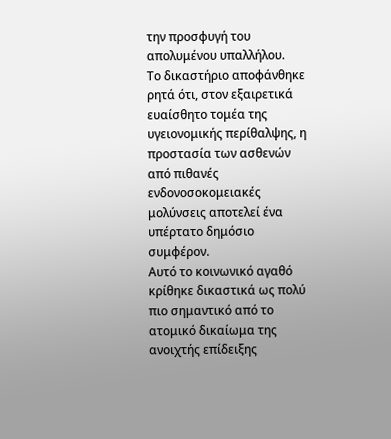την προσφυγή του απολυμένου υπαλλήλου.
Το δικαστήριο αποφάνθηκε ρητά ότι, στον εξαιρετικά ευαίσθητο τομέα της υγειονομικής περίθαλψης, η προστασία των ασθενών από πιθανές ενδονοσοκομειακές μολύνσεις αποτελεί ένα υπέρτατο δημόσιο συμφέρον.
Αυτό το κοινωνικό αγαθό κρίθηκε δικαστικά ως πολύ πιο σημαντικό από το ατομικό δικαίωμα της ανοιχτής επίδειξης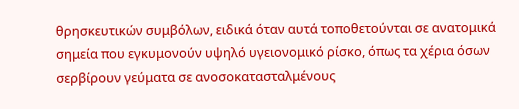θρησκευτικών συμβόλων, ειδικά όταν αυτά τοποθετούνται σε ανατομικά σημεία που εγκυμονούν υψηλό υγειονομικό ρίσκο, όπως τα χέρια όσων σερβίρουν γεύματα σε ανοσοκατασταλμένους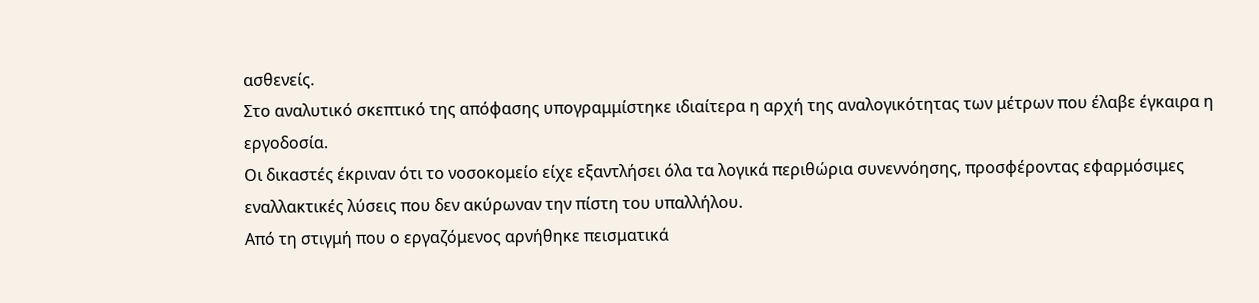ασθενείς.
Στο αναλυτικό σκεπτικό της απόφασης υπογραμμίστηκε ιδιαίτερα η αρχή της αναλογικότητας των μέτρων που έλαβε έγκαιρα η εργοδοσία.
Οι δικαστές έκριναν ότι το νοσοκομείο είχε εξαντλήσει όλα τα λογικά περιθώρια συνεννόησης, προσφέροντας εφαρμόσιμες εναλλακτικές λύσεις που δεν ακύρωναν την πίστη του υπαλλήλου.
Από τη στιγμή που ο εργαζόμενος αρνήθηκε πεισματικά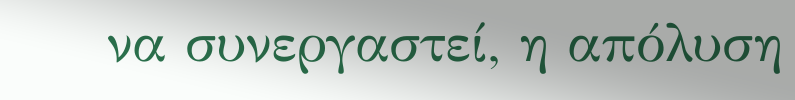να συνεργαστεί, η απόλυση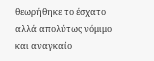θεωρήθηκε το έσχατο αλλά απολύτως νόμιμο και αναγκαίο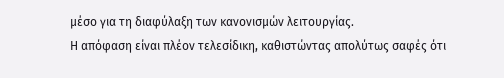μέσο για τη διαφύλαξη των κανονισμών λειτουργίας.
Η απόφαση είναι πλέον τελεσίδικη, καθιστώντας απολύτως σαφές ότι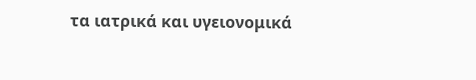τα ιατρικά και υγειονομικά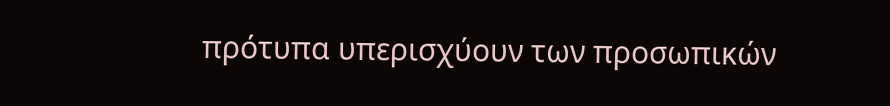πρότυπα υπερισχύουν των προσωπικών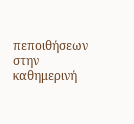πεποιθήσεων στην καθημερινή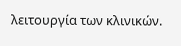λειτουργία των κλινικών.